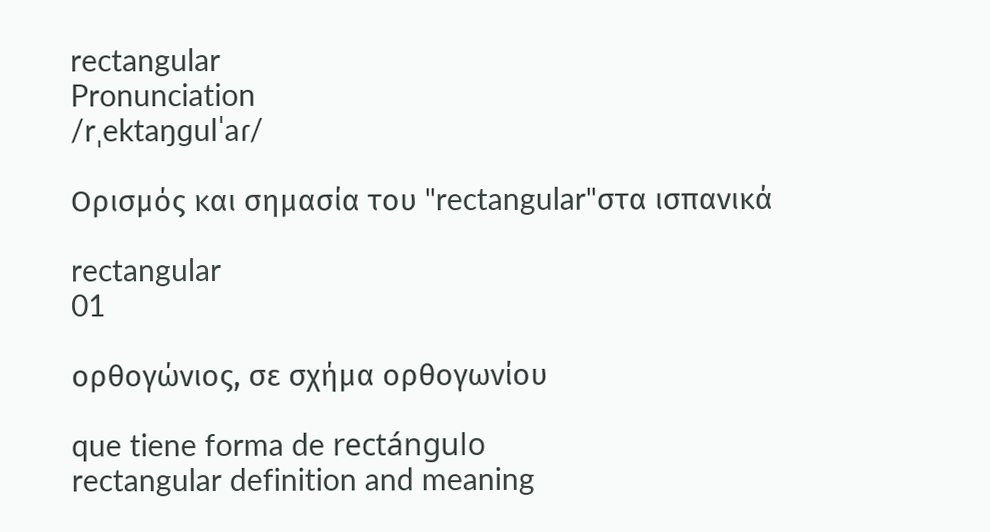rectangular
Pronunciation
/rˌektaŋɡulˈaɾ/

Ορισμός και σημασία του "rectangular"στα ισπανικά

rectangular
01

ορθογώνιος, σε σχήμα ορθογωνίου

que tiene forma de rectángulo
rectangular definition and meaning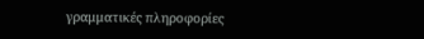γραμματικές πληροφορίες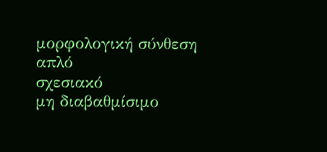μορφολογική σύνθεση
απλό
σχεσιακό
μη διαβαθμίσιμο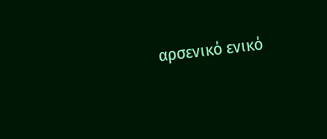αρσενικό ενικό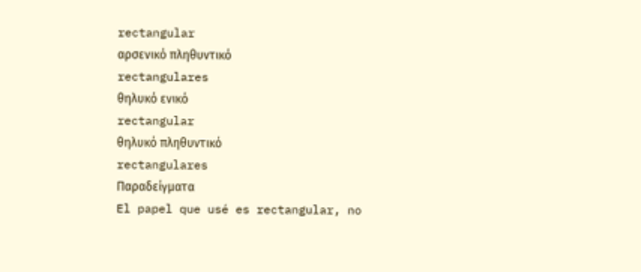rectangular
αρσενικό πληθυντικό
rectangulares
θηλυκό ενικό
rectangular
θηλυκό πληθυντικό
rectangulares
Παραδείγματα
El papel que usé es rectangular, no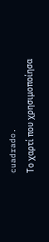cuadrado.
Το χαρτί που χρησιμοποίησα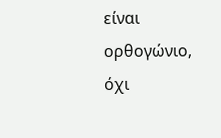είναι ορθογώνιο, όχι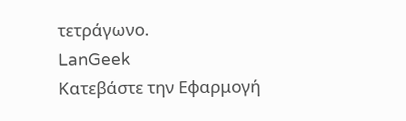τετράγωνο.
LanGeek
Κατεβάστε την Εφαρμογή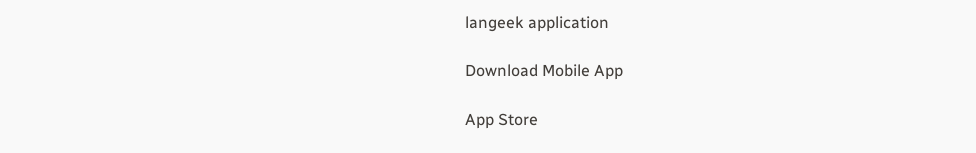langeek application

Download Mobile App

App Store